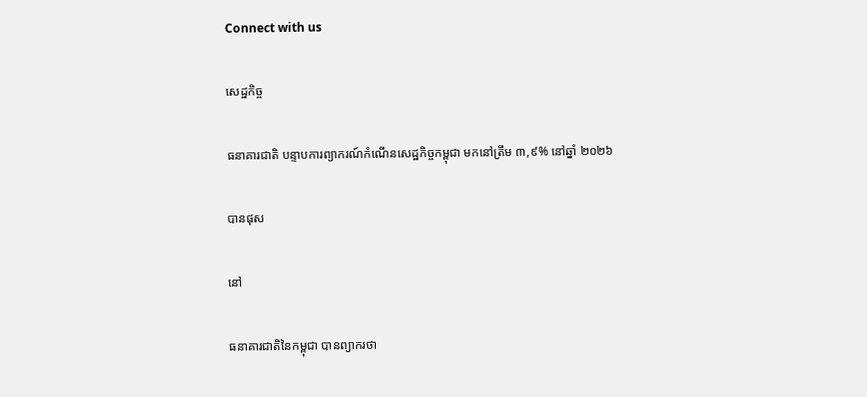Connect with us

សេដ្ឋកិច្ច

ធនាគារជាតិ បន្ទាបការព្យាករណ៍កំណើនសេដ្ឋកិច្ចកម្ពុជា មកនៅត្រឹម ៣,៩% នៅឆ្នាំ ២០២៦

បានផុស

នៅ

ធនាគារជាតិនៃកម្ពុជា បានព្យាករថា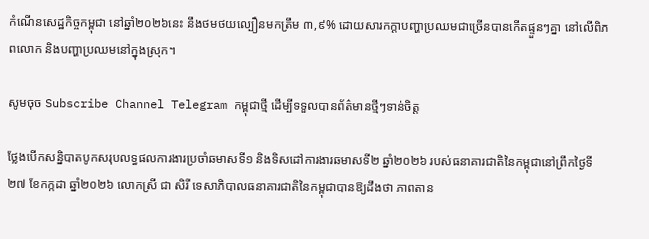កំណើនសេដ្ឋកិច្ចកម្ពុជា នៅឆ្នាំ២០២៦នេះ នឹងថមថយល្បឿនមកត្រឹម ៣,៩% ដោយសារកក្តាបញ្ហាប្រឈមជាច្រើនបានកើតផ្ទួនៗគ្នា នៅលើពិភពលោក និងបញ្ហាប្រឈមនៅក្នុងស្រុក។

សូមចុច Subscribe Channel Telegram កម្ពុជាថ្មី ដើម្បីទទួលបានព័ត៌មានថ្មីៗទាន់ចិត្ត

ថ្លែងបើកសន្និបាតបូកសរុបលទ្ធផលការងារប្រចាំឆមាសទី១ និងទិសដៅការងារឆមាសទី២ ឆ្នាំ២០២៦ របស់ធនាគារជាតិនៃកម្ពុជានៅព្រឹកថ្ងៃទី ២៧ ខែកក្កដា ឆ្នាំ២០២៦ លោកស្រី ជា សិរី ទេសាភិបាលធនាគារជាតិនៃកម្ពុជាបានឱ្យដឹងថា ភាពតាន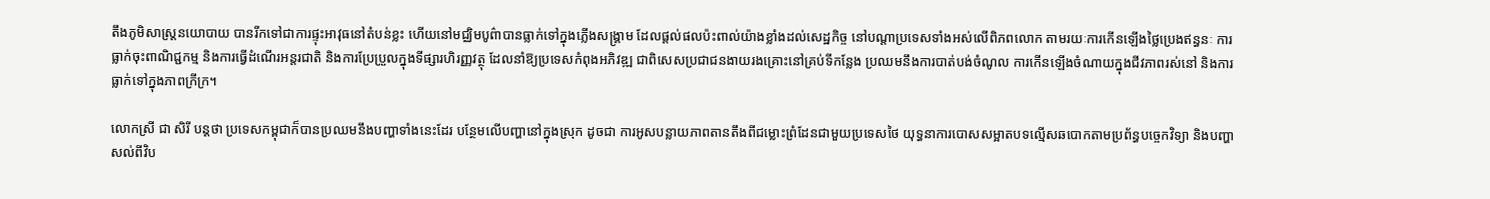តឹងភូមិសាស្ត្រនយោបាយ បានរីកទៅជាការផ្ទុះអាវុធនៅតំបន់ខ្លះ ហើយនៅមជ្ឈិមបូព៌ាបានធ្លាក់ទៅក្នុងភ្លើងសង្គ្រាម ដែលផ្តល់ផលប៉ះពាល់យ៉ាងខ្លាំងដល់សេដ្ឋកិច្ច នៅបណ្តាប្រទេសទាំងអស់លើពិភពលោក តាមរយៈការកើនឡើងថ្លៃប្រេងឥន្ធនៈ ការធ្លាក់ចុះពាណិជ្ជកម្ម និងការធ្វើដំណើរអន្តរជាតិ និងការប្រែប្រួលក្នុងទីផ្សារហិរញ្ញវត្ថុ ដែលនាំឱ្យប្រទេសកំពុងអភិវឌ្ឍ ជាពិសេសប្រជាជនងាយរងគ្រោះនៅគ្រប់ទីកន្លែង ប្រឈមនឹងការបាត់បង់ចំណូល ការកើនឡើងចំណាយក្នុងជីវភាពរស់នៅ និងការធ្លាក់ទៅក្នុងភាពក្រីក្រ។

លោកស្រី ជា សិរី បន្តថា ប្រទេសកម្ពុជាក៏បានប្រឈមនឹងបញ្ហាទាំងនេះដែរ បន្ថែមលើបញ្ហានៅក្នុងស្រុក ដូចជា ការអូសបន្លាយភាពតានតឹងពីជម្លោះព្រំដែនជាមួយប្រទេសថៃ យុទ្ធនាការបោសសម្អាតបទល្មើសឆបោកតាមប្រព័ន្ធបច្ចេកវិទ្យា និងបញ្ហាសល់ពីវិប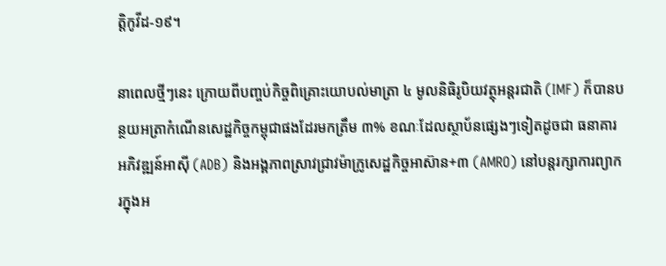ត្តិកូវីដ-១៩។

នាពេលថ្មីៗនេះ ក្រោយពីបញ្ចប់កិច្ចពិគ្រោះយោបល់មាត្រា ៤ មូលនិធិរូបិយវត្ថុអន្តរជាតិ (IMF) ក៏បានបន្ថយអត្រាកំណើនសេដ្ឋកិច្ចកម្ពុជាផងដែរមកត្រឹម ៣% ខណៈដែលស្ថាប័នផ្សេងៗទៀតដូចជា ធនាគារ អភិវឌ្ឍន៍អាស៊ី (ADB) និងអង្គភាពស្រាវជ្រាវម៉ាក្រូសេដ្ឋកិច្ចអាស៊ាន+៣ (AMRO) នៅបន្តរក្សាការព្យាករក្នុងអ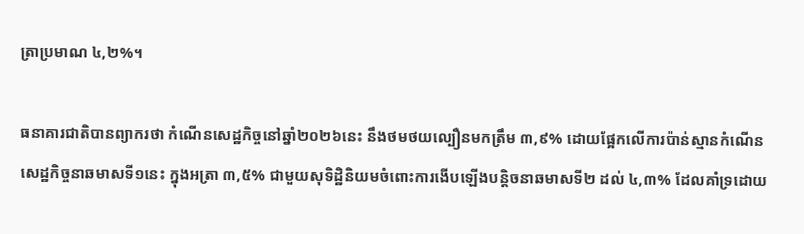ត្រាប្រមាណ ៤,២%។

ធនាគារជាតិបានព្យាករថា កំណើនសេដ្ឋកិច្ចនៅឆ្នាំ២០២៦នេះ នឹងថមថយល្បឿនមកត្រឹម ៣,៩% ដោយផ្អែកលើការប៉ាន់ស្មានកំណើនសេដ្ឋកិច្ចនាឆមាសទី១នេះ ក្នុងអត្រា ៣,៥% ជាមួយសុទិដ្ឋិនិយមចំពោះការងើបឡើងបន្តិចនាឆមាសទី២ ដល់ ៤,៣% ដែលគាំទ្រដោយ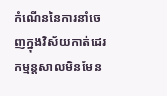កំណើននៃការនាំចេញក្នុងវិស័យកាត់ដេរ កម្មន្តសាលមិនមែន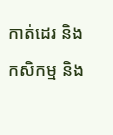កាត់ដេរ និងកសិកម្ម និង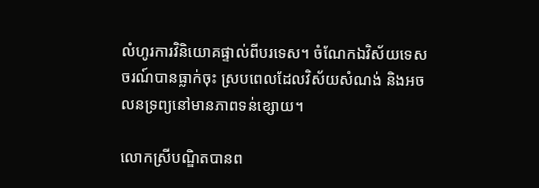លំហូរការវិនិយោគផ្ទាល់ពីបរទេស។ ចំណែកឯវិស័យទេសចរណ៍បានធ្លាក់ចុះ ស្របពេលដែលវិស័យសំណង់ និងអចលនទ្រព្យនៅមានភាពទន់ខ្សោយ។

លោកស្រីបណ្ឌិតបានព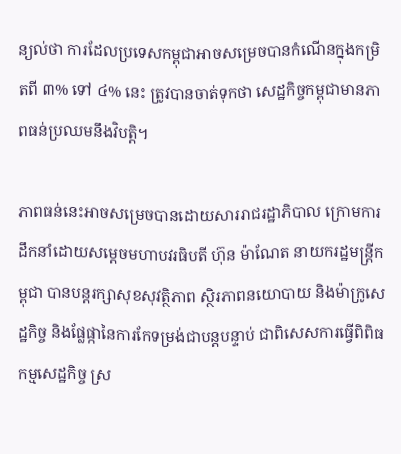ន្យល់ថា ការដែលប្រទេសកម្ពុជាអាចសម្រេចបានកំណើនក្នុងកម្រិតពី ៣% ទៅ ៤% នេះ ត្រូវបានចាត់ទុកថា សេដ្ឋកិច្ចកម្ពុជាមានភាពធន់ប្រឈមនឹងវិបត្តិ។

ភាពធន់នេះអាចសម្រេចបានដោយសាររាជរដ្ឋាភិបាល ក្រោមការដឹកនាំដោយសម្តេចមហាបវរធិបតី ហ៊ុន ម៉ាណែត នាយករដ្ឋមន្ត្រីកម្ពុជា បានបន្តរក្សាសុខសុវត្ថិភាព ស្ថិរភាពនយោបាយ និងម៉ាក្រូសេដ្ឋកិច្ច និងផ្លែផ្កានៃការកែទម្រង់ជាបន្តបន្ទាប់ ជាពិសេសការធ្វើពិពិធកម្មសេដ្ឋកិច្ច ស្រ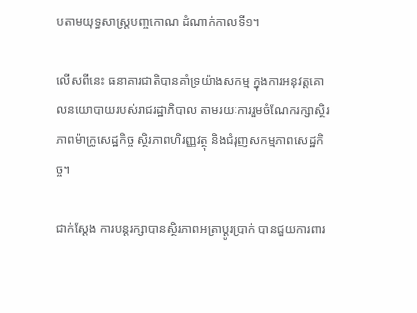បតាមយុទ្ធសាស្ត្របញ្ចកោណ ដំណាក់កាលទី១។

លើសពីនេះ ធនាគារជាតិបានគាំទ្រយ៉ាងសកម្ម ក្នុងការអនុវត្តគោលនយោបាយរបស់រាជរដ្ឋាភិបាល តាមរយៈការរួមចំណែករក្សាស្ថិរភាពម៉ាក្រូសេដ្ឋកិច្ច ស្ថិរភាពហិរញ្ញវត្ថុ និងជំរុញសកម្មភាពសេដ្ឋកិច្ច។

ជាក់ស្តែង ការបន្តរក្សាបានស្ថិរភាពអត្រាប្តូរប្រាក់ បានជួយការពារ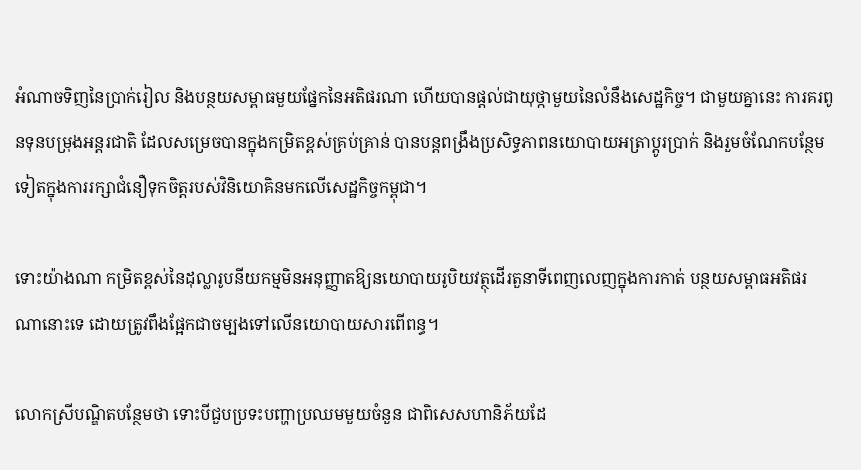អំណាចទិញនៃប្រាក់រៀល និងបន្ថយសម្ពាធមួយផ្នែកនៃអតិផរណា ហើយបានផ្តល់ជាយុថ្កាមួយនៃលំនឹងសេដ្ឋកិច្ច។ ជាមួយគ្នានេះ ការគរពូនទុនបម្រុងអន្តរជាតិ ដែលសម្រេចបានក្នុងកម្រិតខ្ពស់គ្រប់គ្រាន់ បានបន្តពង្រឹងប្រសិទ្ធភាពនយោបាយអត្រាប្តូរប្រាក់ និងរួមចំណែកបន្ថែម ទៀតក្នុងការរក្សាជំនឿទុកចិត្តរបស់វិនិយោគិនមកលើសេដ្ឋកិច្ចកម្ពុជា។

ទោះយ៉ាងណា កម្រិតខ្ពស់នៃដុល្លារូបនីយកម្មមិនអនុញ្ញាតឱ្យនយោបាយរូបិយវត្ថុដើរតួនាទីពេញលេញក្នុងការកាត់ បន្ថយសម្ពាធអតិផរណានោះទេ ដោយត្រូវពឹងផ្អែកជាចម្បងទៅលើនយោបាយសារពើពន្ធ។

លោកស្រីបណ្ឌិតបន្ថែមថា ទោះបីជួបប្រទះបញ្ហាប្រឈមមួយចំនួន ជាពិសេសហានិភ័យដែ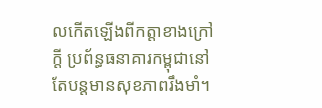លកើតឡើងពីកត្តាខាងក្រៅក្តី ប្រព័ន្ធធនាគារកម្ពុជានៅតែបន្តមានសុខភាពរឹងមាំ។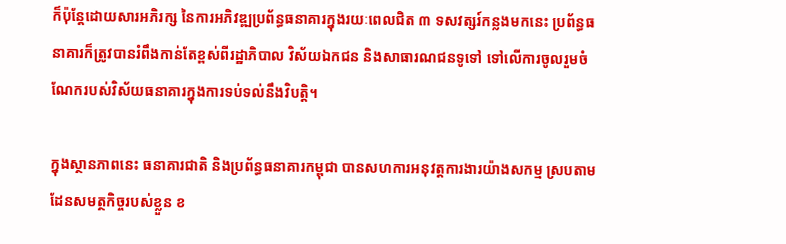ក៏ប៉ុន្តែដោយសារអភិរក្ស នៃការអភិវឌ្ឍប្រព័ន្ធធនាគារក្នុងរយៈពេលជិត ៣ ទសវត្សរ៍កន្លងមកនេះ ប្រព័ន្ធធនាគារក៏ត្រូវបានរំពឹងកាន់តែខ្ពស់ពីរដ្ឋាភិបាល វិស័យឯកជន និងសាធារណជនទូទៅ ទៅលើការចូលរួមចំណែករបស់វិស័យធនាគារក្នុងការទប់ទល់នឹងវិបត្តិ។

ក្នុងស្ថានភាពនេះ ធនាគារជាតិ និងប្រព័ន្ធធនាគារកម្ពុជា បានសហការអនុវត្តការងារយ៉ាងសកម្ម ស្របតាមដែនសមត្ថកិច្ចរបស់ខ្លួន ខ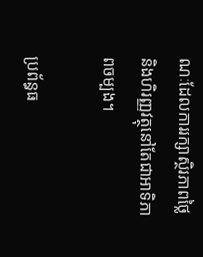ណៈដែលការរក្សាស្ថិរភាពថ្លៃនិងហិរញ្ញវត្ថុនៅតែជាអាទិភាពចម្បង។

ប្រព័ន្ធធ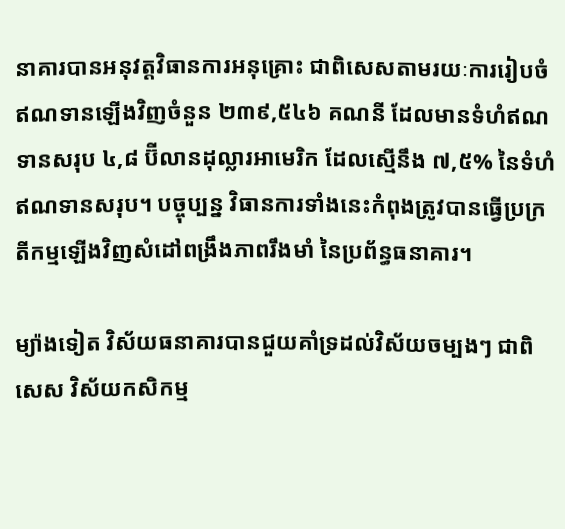នាគារបានអនុវត្តវិធានការអនុគ្រោះ ជាពិសេសតាមរយៈការរៀបចំឥណទានឡើងវិញចំនួន ២៣៩,៥៤៦ គណនី ដែលមានទំហំឥណទានសរុប ៤,៨ ប៊ីលានដុល្លារអាមេរិក ដែលស្មើនឹង ៧,៥% នៃទំហំឥណទានសរុប។ បច្ចុប្បន្ន វិធានការទាំងនេះកំពុងត្រូវបានធ្វើប្រក្រតីកម្មឡើងវិញសំដៅពង្រឹងភាពរឹងមាំ នៃប្រព័ន្ធធនាគារ។

ម្យ៉ាងទៀត វិស័យធនាគារបានជួយគាំទ្រដល់វិស័យចម្បងៗ ជាពិសេស វិស័យកសិកម្ម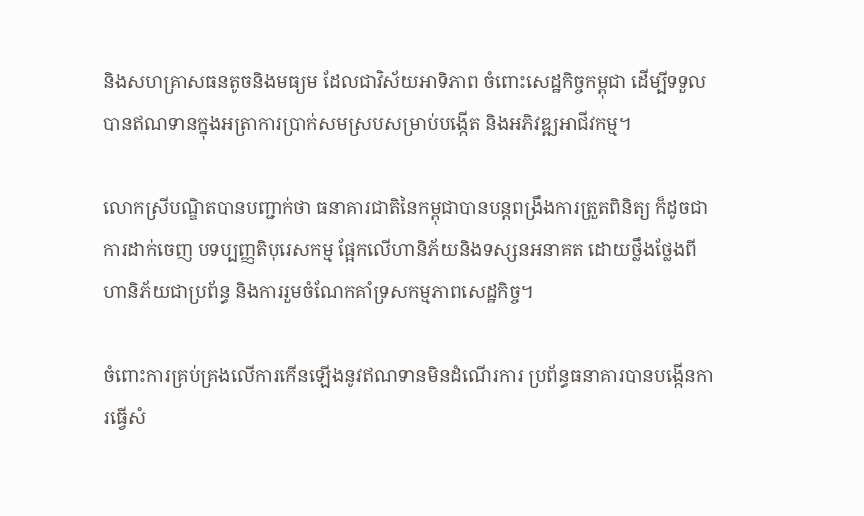និងសហគ្រាសធនតូចនិងមធ្យម ដែលជាវិស័យអាទិភាព ចំពោះសេដ្ឋកិច្ចកម្ពុជា ដើម្បីទទួលបានឥណទានក្នុងអត្រាការប្រាក់សមស្របសម្រាប់បង្កើត និងអភិវឌ្ឍអាជីវកម្ម។

លោកស្រីបណ្ឌិតបានបញ្ជាក់ថា ធនាគារជាតិនៃកម្ពុជាបានបន្តពង្រឹងការត្រួតពិនិត្យ ក៏ដូចជាការដាក់ចេញ បទប្បញ្ញតិបុរេសកម្ម ផ្អែកលើហានិភ័យនិងទស្សនអនាគត ដោយថ្លឹងថ្លែងពីហានិភ័យជាប្រព័ន្ធ និងការរួមចំណែកគាំទ្រសកម្មភាពសេដ្ឋកិច្ច។

ចំពោះការគ្រប់គ្រងលើការកើនឡើងនូវឥណទានមិនដំណើរការ ប្រព័ន្ធធនាគារបានបង្កើនការធ្វើសំ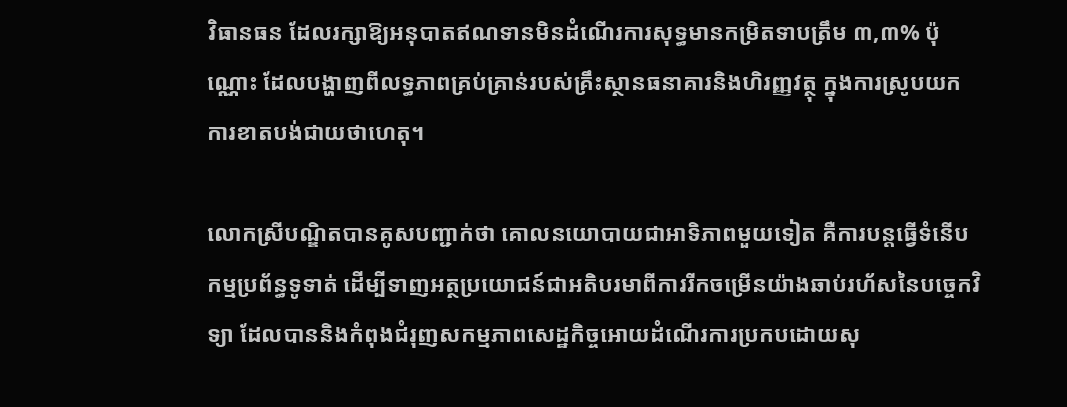វិធានធន ដែលរក្សាឱ្យអនុបាតឥណទានមិនដំណើរការសុទ្ធមានកម្រិតទាបត្រឹម ៣,៣% ប៉ុណ្ណោះ ដែលបង្ហាញពីលទ្ធភាពគ្រប់គ្រាន់របស់គ្រឹះស្ថានធនាគារនិងហិរញ្ញវត្ថុ ក្នុងការស្រូបយកការខាតបង់ជាយថាហេតុ។

លោកស្រីបណ្ឌិតបានគូសបញ្ជាក់ថា គោលនយោបាយជាអាទិភាពមួយទៀត គឺការបន្តធ្វើទំនើបកម្មប្រព័ន្ធទូទាត់ ដើម្បីទាញអត្ថប្រយោជន៍ជាអតិបរមាពីការរីកចម្រើនយ៉ាងឆាប់រហ័សនៃបច្ចេកវិទ្យា ដែលបាននិងកំពុងជំរុញសកម្មភាពសេដ្ឋកិច្ចអោយដំណើរការប្រកបដោយសុ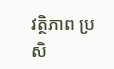វត្ថិភាព ប្រសិ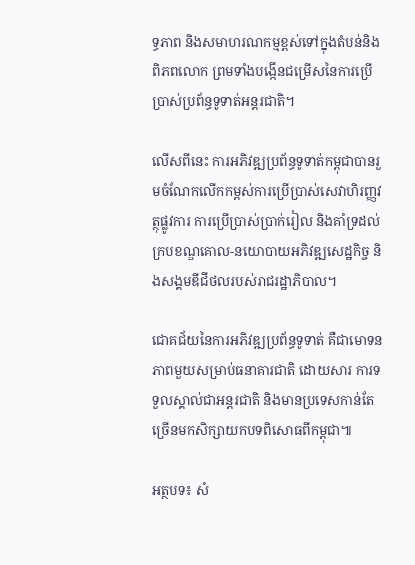ទ្ធភាព និងសមាហរណកម្មខ្ពស់ទៅក្នុងតំបន់និងពិភពលោក ព្រមទាំងបង្កើនជម្រើសនៃការប្រើប្រាស់ប្រព័ន្ធទូទាត់អន្តរជាតិ។

លើសពីនេះ ការអភិវឌ្ឍប្រព័ន្ធទូទាត់កម្ពុជាបានរួមចំណែកលើកកម្ពស់ការប្រើប្រាស់សេវាហិរញ្ញវត្ថុផ្លូវការ ការប្រើប្រាស់ប្រាក់រៀល និងគាំទ្រដល់ក្របខណ្ឌគោល-នយោបាយអភិវឌ្ឍសេដ្ឋកិច្ច និងសង្គមឌីជីថលរបស់រាជរដ្ឋាភិបាល។

ជោគជ័យនៃការអភិវឌ្ឍប្រព័ន្ធទូទាត់ គឺជាមោទនភាពមួយសម្រាប់ធនាគារជាតិ ដោយសារ ការទទួលស្គាល់ជាអន្តរជាតិ និងមានប្រទេសកាន់តែច្រើនមកសិក្សាយកបទពិសោធពីកម្ពុជា៕

អត្ថបទ៖ សំ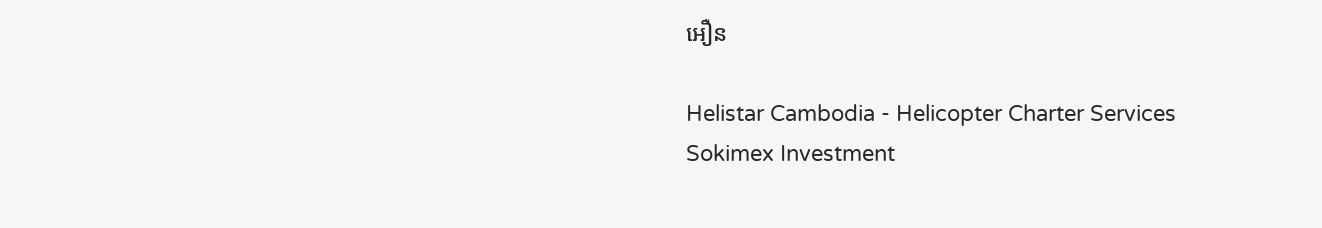អឿន

Helistar Cambodia - Helicopter Charter Services
Sokimex Investment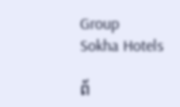Group
Sokha Hotels

ព័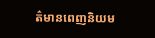ត៌មានពេញនិយម